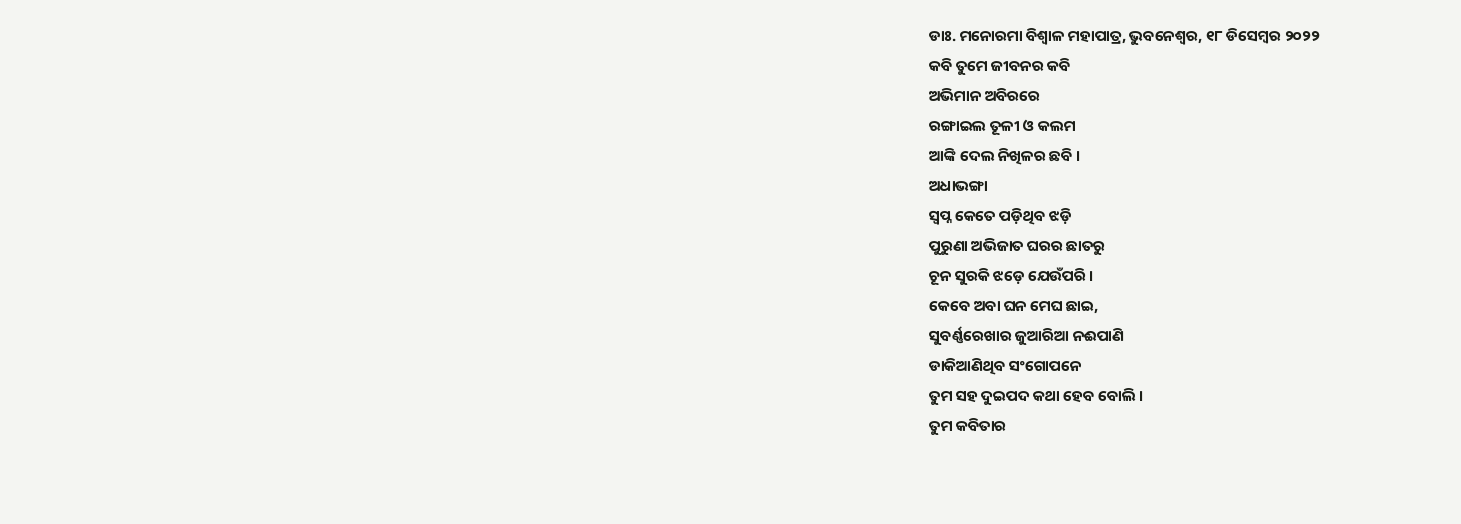ଡାଃ. ମନୋରମା ବିଶ୍ୱାଳ ମହାପାତ୍ର, ଭୁବନେଶ୍ୱର, ୧୮ ଡିସେମ୍ବର ୨୦୨୨
କବି ତୁମେ ଜୀବନର କବି
ଅଭିମାନ ଅବିରରେ
ରଙ୍ଗାଇଲ ତୂଳୀ ଓ କଲମ
ଆଙ୍କି ଦେଲ ନିଖିଳର ଛବି ।
ଅଧାଭଙ୍ଗା
ସ୍ୱପ୍ନ କେତେ ପଡ଼ିଥିବ ଝଡ଼ି
ପୁରୁଣା ଅଭିଜାତ ଘରର ଛାତରୁ
ଚୂନ ସୁରକି ଝଡ଼େ ଯେଉଁପରି ।
କେବେ ଅବା ଘନ ମେଘ ଛାଇ,
ସୁବର୍ଣ୍ଣରେଖାର ଜୁଆରିଆ ନଈପାଣି
ଡାକିଆଣିଥିବ ସଂଗୋପନେ
ତୁମ ସହ ଦୁଇପଦ କଥା ହେବ ବୋଲି ।
ତୁମ କବିତାର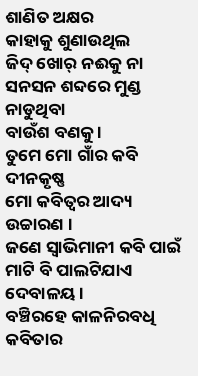ଶାଣିତ ଅକ୍ଷର
କାହାକୁ ଶୁଣାଉଥିଲ
ଜିଦ୍ ଖୋର୍ ନଈକୁ ନା
ସନସନ ଶବ୍ଦରେ ମୁଣ୍ଡ ନାଡୁଥିବା
ବାଉଁଶ ବଣକୁ ।
ତୁମେ ମୋ ଗାଁର କବି ଦୀନକୃଷ୍ଣ
ମୋ କବିତ୍ୱର ଆଦ୍ୟ ଉଚ୍ଚାରଣ ।
ଜଣେ ସ୍ଵାଭିମାନୀ କବି ପାଇଁ
ମାଟି ବି ପାଲଟିଯାଏ
ଦେବାଳୟ ।
ବଞ୍ଚିରହେ କାଳନିରବଧି
କବିତାର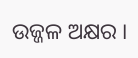ଉଜ୍ଜଳ ଅକ୍ଷର ।